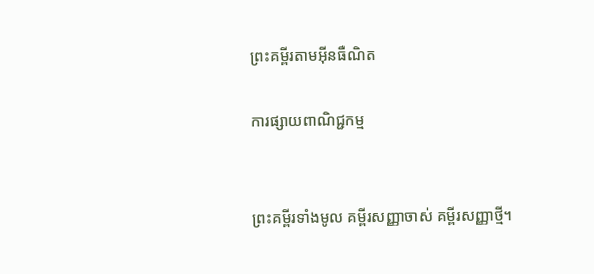ព្រះគម្ពីរតាមអ៊ីនធឺណិត

ការផ្សាយពាណិជ្ជកម្ម


ព្រះគម្ពីរទាំងមូល គម្ពីរសញ្ញាចាស់ គម្ពីរសញ្ញាថ្មី។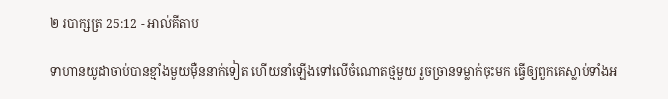២ របា‌ក្សត្រ 25:12 - អាល់គីតាប

ទាហានយូដាចាប់បានខ្មាំងមួយម៉ឺននាក់ទៀត ហើយនាំឡើងទៅលើចំណោតថ្មមួយ រួចច្រានទម្លាក់ចុះមក ធ្វើឲ្យពួកគេស្លាប់ទាំងអ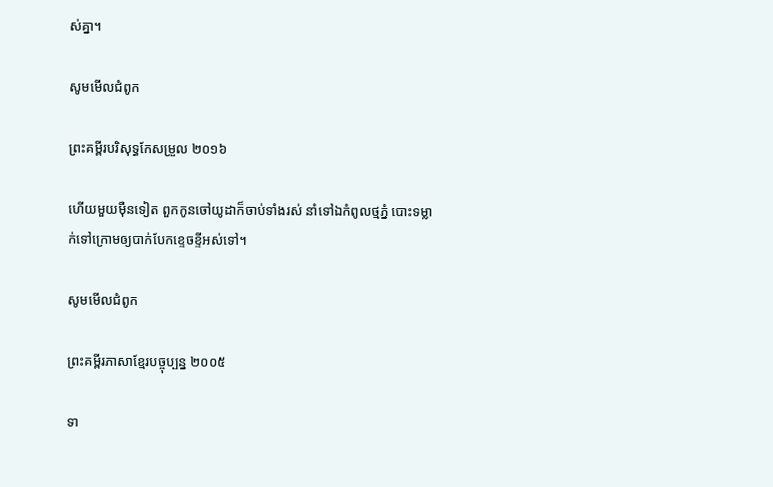ស់គ្នា។

សូមមើលជំពូក

ព្រះគម្ពីរបរិសុទ្ធកែសម្រួល ២០១៦

ហើយមួយម៉ឺនទៀត ពួកកូនចៅយូដាក៏ចាប់ទាំងរស់ នាំទៅឯកំពូលថ្មភ្នំ បោះទម្លាក់ទៅក្រោមឲ្យបាក់បែកខ្ទេច‌ខ្ទីអស់ទៅ។

សូមមើលជំពូក

ព្រះគម្ពីរភាសាខ្មែរបច្ចុប្បន្ន ២០០៥

ទា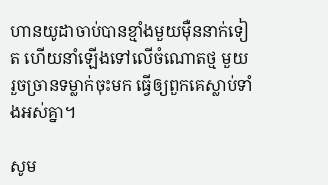ហានយូដាចាប់បានខ្មាំងមួយម៉ឺននាក់ទៀត ហើយនាំឡើងទៅលើចំណោតថ្ម មួយ រួចច្រានទម្លាក់ចុះមក ធ្វើឲ្យពួកគេស្លាប់ទាំងអស់គ្នា។

សូម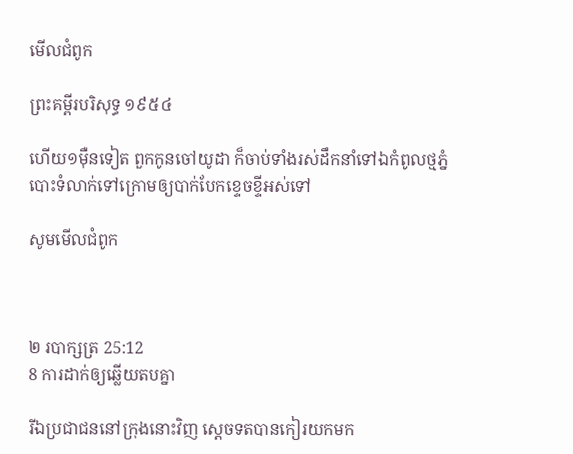មើលជំពូក

ព្រះគម្ពីរបរិសុទ្ធ ១៩៥៤

ហើយ១ម៉ឺនទៀត ពួកកូនចៅយូដា ក៏ចាប់ទាំងរស់ដឹក‌នាំទៅឯកំពូលថ្មភ្នំ បោះទំលាក់ទៅក្រោមឲ្យបាក់បែកខ្ទេច‌ខ្ទីអស់ទៅ

សូមមើលជំពូក



២ របា‌ក្សត្រ 25:12
8 ការដាក់ឲ្យឆ្លើយតបគ្នា

រីឯប្រជា‌ជននៅក្រុងនោះវិញ ស្តេចទតបានកៀរយកមក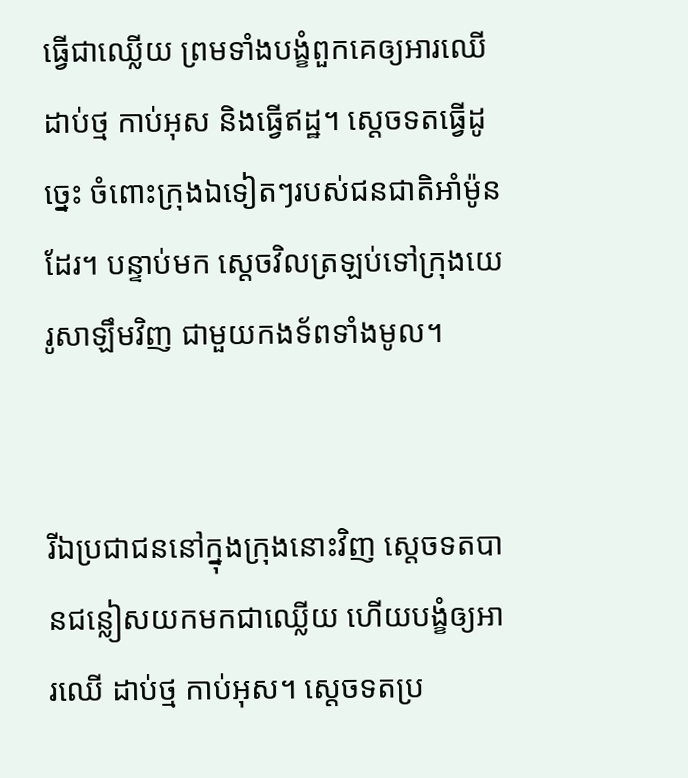ធ្វើជាឈ្លើយ ព្រមទាំងបង្ខំពួកគេឲ្យអារឈើដាប់ថ្ម កាប់អុស និងធ្វើឥដ្ឋ។ ស្តេចទតធ្វើដូច្នេះ ចំពោះក្រុងឯទៀតៗរបស់ជន‌ជាតិអាំម៉ូនដែរ។ បន្ទាប់មក ស្តេចវិលត្រឡប់ទៅក្រុងយេរូ‌សាឡឹមវិញ ជាមួយកង‌ទ័ពទាំងមូល។


រីឯប្រជា‌ជននៅក្នុងក្រុងនោះវិញ ស្តេចទតបានជន្លៀសយកមកជាឈ្លើយ ហើយបង្ខំឲ្យអារឈើ ដាប់ថ្ម កាប់អុស។ ស្តេចទតប្រ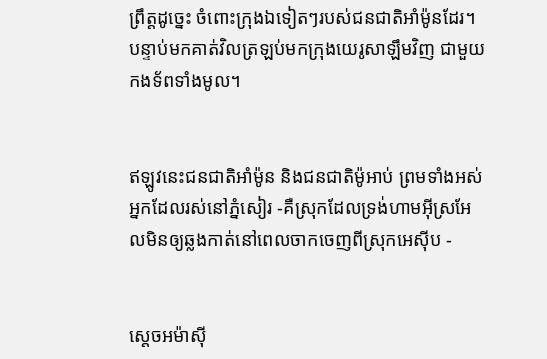ព្រឹត្តដូច្នេះ ចំពោះក្រុងឯទៀតៗរបស់ជន‌ជាតិអាំម៉ូនដែរ។ បន្ទាប់មកគាត់វិលត្រឡប់មកក្រុងយេរូ‌សាឡឹមវិញ ជាមួយកង‌ទ័ពទាំងមូល។


ឥឡូវនេះជន‌ជាតិអាំម៉ូន និងជន‌ជាតិម៉ូអាប់ ព្រមទាំងអស់អ្នកដែលរស់នៅភ្នំសៀរ -គឺស្រុកដែលទ្រង់ហាមអ៊ីស្រ‌អែលមិនឲ្យឆ្លងកាត់នៅពេលចាកចេញពីស្រុកអេស៊ីប -


ស្តេចអម៉ា‌ស៊ី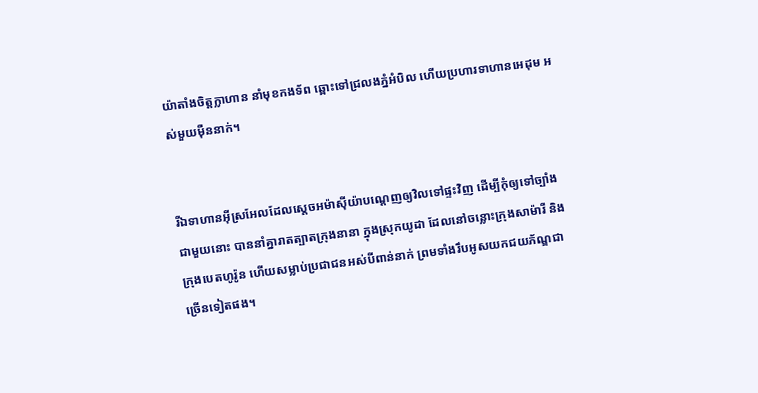យ៉ាតាំងចិត្តក្លាហាន នាំមុខកង‌ទ័ព ឆ្ពោះទៅជ្រលងភ្នំអំបិល ហើយប្រហារទាហានអេដុម អស់មួយម៉ឺននាក់។


រីឯទាហានអ៊ីស្រ‌អែលដែលស្តេចអម៉ា‌ស៊ីយ៉ាបណ្តេញឲ្យវិលទៅផ្ទះវិញ ដើម្បីកុំឲ្យទៅច្បាំងជាមួយនោះ បាននាំគ្នារាតត្បាតក្រុងនានា ក្នុងស្រុកយូដា ដែលនៅចន្លោះក្រុងសាម៉ា‌រី និងក្រុងបេត‌ហូរ៉ូន ហើយសម្លាប់ប្រជា‌ជនអស់បីពាន់នាក់ ព្រមទាំងរឹបអូសយកជយ‌ភ័ណ្ឌជាច្រើនទៀតផង។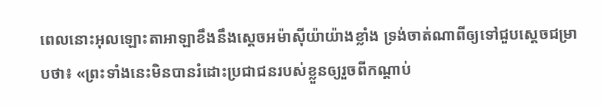ពេលនោះអុលឡោះ‌តាអាឡាខឹងនឹងស្តេចអម៉ា‌ស៊ីយ៉ាយ៉ាងខ្លាំង ទ្រង់ចាត់ណាពីឲ្យទៅជួបស្តេចជម្រាបថា៖ «ព្រះទាំងនេះមិនបានរំដោះប្រជា‌ជនរបស់ខ្លួនឲ្យរួចពីកណ្តាប់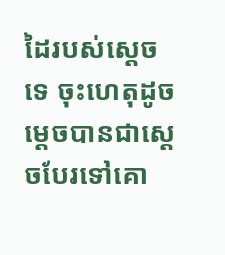ដៃរបស់ស្តេចទេ ចុះហេតុដូចម្តេចបានជាស្តេចបែរទៅគោ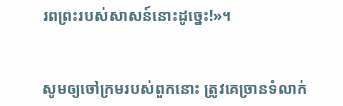រពព្រះរបស់សាសន៍នោះដូច្នេះ!»។


សូមឲ្យចៅ‌ក្រមរបស់ពួកនោះ ត្រូវគេច្រានទំលាក់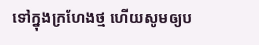ទៅក្នុងក្រហែងថ្ម ហើយសូមឲ្យប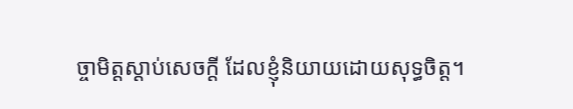ច្ចា‌មិត្តស្ដាប់សេចក្ដី ដែលខ្ញុំនិយាយដោយសុទ្ធចិត្ត។